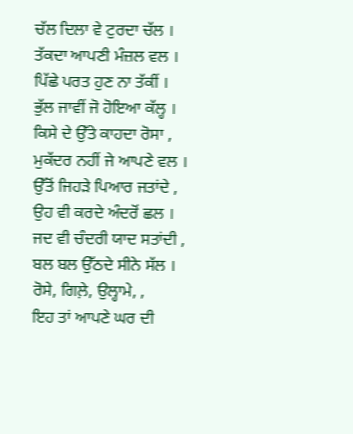ਚੱਲ ਦਿਲਾ ਵੇ ਟੁਰਦਾ ਚੱਲ ।
ਤੱਕਦਾ ਆਪਣੀ ਮੰਜ਼ਲ ਵਲ ।
ਪਿੱਛੇ ਪਰਤ ਹੁਣ ਨਾ ਤੱਕੀਂ ।
ਭੁੱਲ ਜਾਵੀਂ ਜੋ ਹੋਇਆ ਕੱਲ੍ਹ ।
ਕਿਸੇ ਦੇ ਉੱਤੇ ਕਾਹਦਾ ਰੋਸਾ ,
ਮੁਕੱਦਰ ਨਹੀਂ ਜੇ ਆਪਣੇ ਵਲ ।
ਉੱਤੋਂ ਜਿਹੜੇ ਪਿਆਰ ਜਤਾਂਦੇ ,
ਉਹ ਵੀ ਕਰਦੇ ਅੰਦਰੋਂ ਛਲ ।
ਜਦ ਵੀ ਚੰਦਰੀ ਯਾਦ ਸਤਾਂਦੀ ,
ਬਲ ਬਲ ਉੱਠਦੇ ਸੀਨੇ ਸੱਲ ।
ਰੋਸੇ, ਗਿਲ਼ੇ, ਉਲ੍ਹਾਮੇ, ,
ਇਹ ਤਾਂ ਆਪਣੇ ਘਰ ਦੀ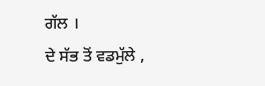ਗੱਲ ।
ਦੇ ਸੱਭ ਤੋਂ ਵਡਮੁੱਲੇ ,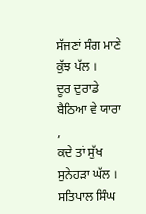ਸੱਜਣਾਂ ਸੰਗ ਮਾਣੇ ਕੁੱਝ ਪੱਲ ।
ਦੂਰ ਦੁਰਾਡੇ ਬੈਠਿਆ ਵੇ ਯਾਰਾ ,
ਕਦੇ ਤਾਂ ਸੁੱਖ ਸੁਨੇਹੜਾ ਘੱਲ ।
ਸਤਿਪਾਲ ਸਿੰਘ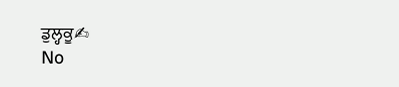ਡੁਲ੍ਹਕੂ✍
No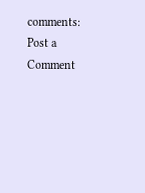comments:
Post a Comment